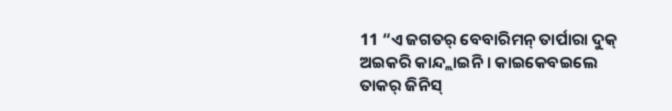11 “ଏ ଜଗତର୍ ବେବାରିମନ୍ ତାର୍ପାରା ଦୁକ୍ ଅଇକରି କାନ୍ଦ୍ଲାଇନି । କାଇକେବଇଲେ ତାକର୍ ଜିନିସ୍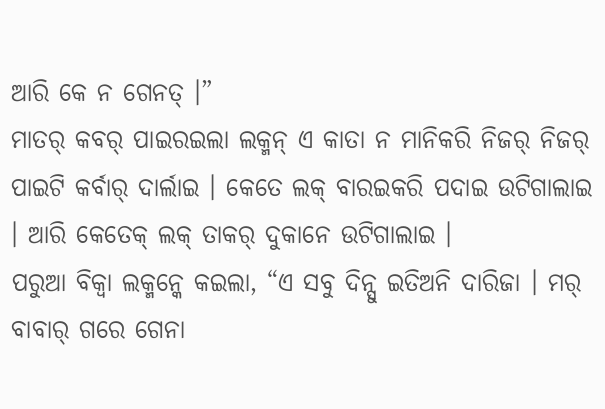ଆରି କେ ନ ଗେନତ୍ ।”
ମାତର୍ କବର୍ ପାଇରଇଲା ଲକ୍ମନ୍ ଏ କାତା ନ ମାନିକରି ନିଜର୍ ନିଜର୍ ପାଇଟି କର୍ବାର୍ ଦାର୍ଲାଇ । କେତେ ଲକ୍ ବାରଇକରି ପଦାଇ ଉଟିଗାଲାଇ । ଆରି କେତେକ୍ ଲକ୍ ତାକର୍ ଦୁକାନେ ଉଟିଗାଲାଇ ।
ପରୁଆ ବିକ୍ବା ଲକ୍ମନ୍କେ କଇଲା, “ଏ ସବୁ ଦିନ୍ସୁ ଇତିଅନି ଦାରିଜା । ମର୍ ବାବାର୍ ଗରେ ଗେନା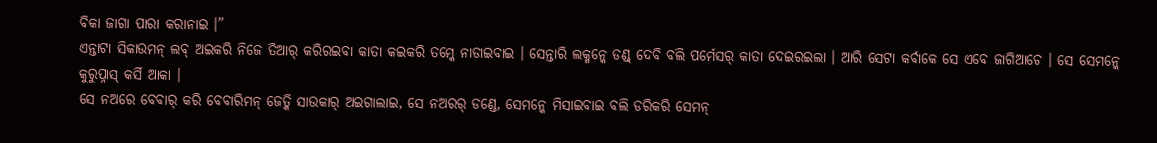ବିକା ଜାଗା ପାରା କରାନାଇ ।”
ଏନ୍ତାଟା ସିକାଉମନ୍ ଲବ୍ ଅଇକରି ନିଜେ ତିଆର୍ କରିରଇବା କାତା କଇକରି ତମ୍କେ ନାଡାଇବାଇ । ସେନ୍ତାରି ଲକ୍ମନ୍କେ ଡଣ୍ଡ୍ ଦେବି ବଲି ପର୍ମେସର୍ କାତା ଦେଇରଇଲା । ଆରି ସେଟା କର୍ବାକେ ସେ ଏବେ ଜାଗିଆଚେ । ସେ ସେମନ୍କେ କୁରୁପ୍ନାସ୍ କର୍ସି ଆକା ।
ସେ ନଅରେ ବେବାର୍ କରି ବେବାରିମନ୍ ଜେତ୍କି ସାଉକାର୍ ଅଇଗାଲାଇ, ସେ ନଅରର୍ ଡଣ୍ଡେ, ସେମନ୍କେ ମିସାଇବାଇ ବଲି ଡରିକରି ସେମନ୍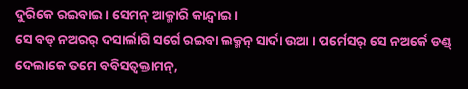ଦୁରିକେ ରଇବାଇ । ସେମନ୍ ଆକ୍ମାରି କାନ୍ଦ୍ବାଇ ।
ସେ ବଡ୍ ନଅରର୍ ଦସାର୍ଲାଗି ସର୍ଗେ ରଇବା ଲକ୍ମନ୍ ସାର୍ଦା ଉଆ । ପର୍ମେସର୍ ସେ ନଅର୍କେ ଡଣ୍ଡ୍ ଦେଲାକେ ତମେ ବବିସତ୍ବକ୍ତାମନ୍,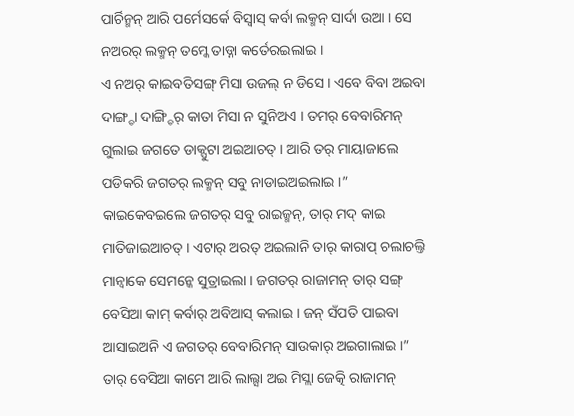ପାର୍ଚିନ୍ମନ୍ ଆରି ପର୍ମେସର୍କେ ବିସ୍ବାସ୍ କର୍ବା ଲକ୍ମନ୍ ସାର୍ଦା ଉଆ । ସେ ନଅରର୍ ଲକ୍ମନ୍ ତମ୍କେ ତାଡ୍ନା କର୍ତେରଇଲାଇ ।
ଏ ନଅର୍ କାଇବତିସଙ୍ଗ୍ ମିସା ଉଜଲ୍ ନ ଡିସେ । ଏବେ ବିବା ଅଇବା ଦାଙ୍ଗ୍ଡା ଦାଙ୍ଗ୍ଡିର୍ କାତା ମିସା ନ ସୁନିଅଏ । ତମର୍ ବେବାରିମନ୍ ଗୁଲାଇ ଜଗତେ ଡାକ୍ପୁଟା ଅଇଆଚତ୍ । ଆରି ତର୍ ମାୟାଜାଲେ ପଡିକରି ଜଗତର୍ ଲକ୍ମନ୍ ସବୁ ନାଡାଇଅଇଲାଇ ।”
କାଇକେବଇଲେ ଜଗତର୍ ସବୁ ରାଇଜ୍ମନ୍, ତାର୍ ମଦ୍ କାଇ ମାତିଜାଇଆଚତ୍ । ଏଟାର୍ ଅରତ୍ ଅଇଲାନି ତାର୍ କାରାପ୍ ଚଲାଚଲ୍ତି ମାନ୍ବାକେ ସେମନ୍କେ ସୁତ୍ରାଇଲା । ଜଗତର୍ ରାଜାମନ୍ ତାର୍ ସଙ୍ଗ୍ ବେସିଆ କାମ୍ କର୍ବାର୍ ଅବିଆସ୍ କଲାଇ । ଜନ୍ ସଁପତି ପାଇବା ଆସାଇଅନି ଏ ଜଗତର୍ ବେବାରିମନ୍ ସାଉକାର୍ ଅଇଗାଲାଇ ।”
ତାର୍ ବେସିଆ କାମେ ଆରି ଲାଲ୍ସା ଅଇ ମିସ୍ଲା ଜେତ୍କି ରାଜାମନ୍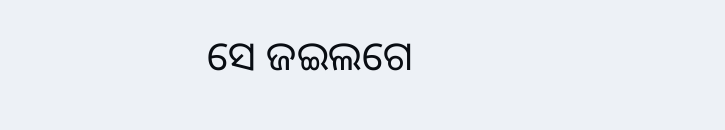ସେ ଜଇଲଗେ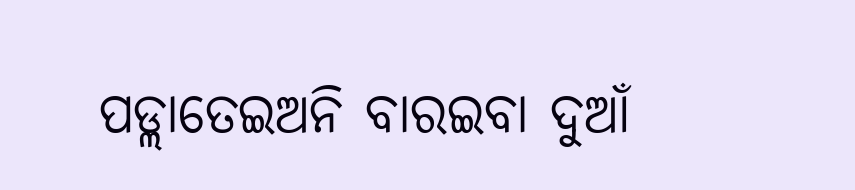ପଡ୍ଲାତେଇଅନି ବାରଇବା ଦୁଆଁ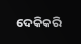ଦେକିକରି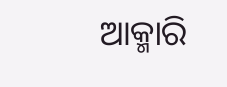ଆକ୍ମାରି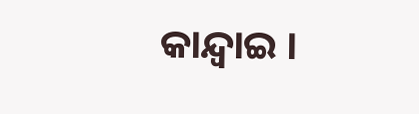କାନ୍ଦ୍ବାଇ ।